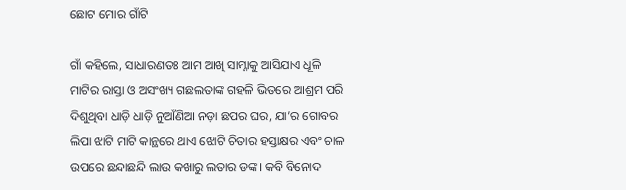ଛୋଟ ମୋର ଗାଁଟି

ଗାଁ କହିଲେ, ସାଧାରଣତଃ ଆମ ଆଖି ସାମ୍ନାକୁ ଆସିଯାଏ ଧୂଳି ମାଟିର ରାସ୍ତା ଓ ଅସଂଖ୍ୟ ଗଛଲତାଙ୍କ ଗହଳି ଭିତରେ ଆଶ୍ରମ ପରି ଦିଶୁଥିବା ଧାଡ଼ି ଧାଡ଼ି ନୁଆଁଣିଆ ନଡ଼ା ଛପର ଘର, ଯା’ର ଗୋବର ଲିପା ଝାଟି ମାଟି କାନ୍ଥରେ ଥାଏ ଝୋଟି ଚିତାର ହସ୍ତାକ୍ଷର ଏବଂ ଚାଳ ଉପରେ ଛନ୍ଦାଛନ୍ଦି ଲାଉ କଖାରୁ ଲତାର ଡଙ୍କ। କବି ବିନୋଦ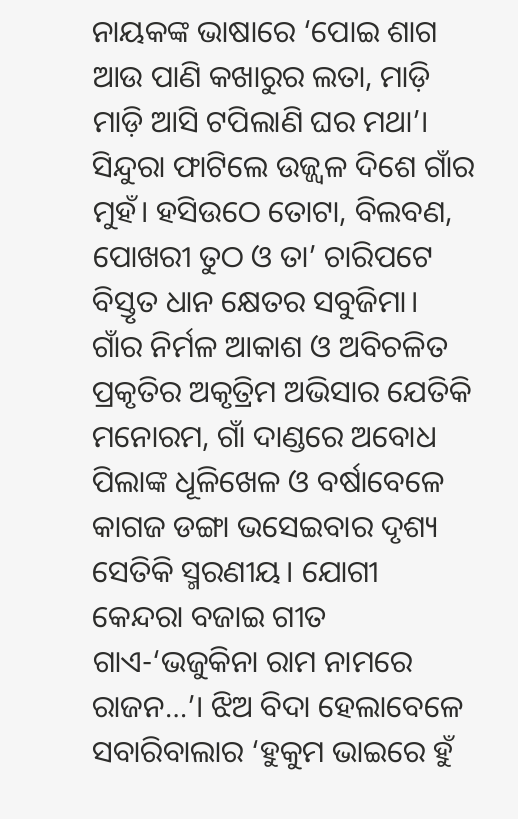ନାୟକଙ୍କ ଭାଷାରେ ‘ପୋଇ ଶାଗ ଆଉ ପାଣି କଖାରୁର ଲତା, ମାଡ଼ି ମାଡ଼ି ଆସି ଟପିଲାଣି ଘର ମଥା’। ସିନ୍ଦୁରା ଫାଟିଲେ ଉଜ୍ଜ୍ୱଳ ଦିଶେ ଗାଁର ମୁହଁ। ହସିଉଠେ ତୋଟା, ବିଲବଣ, ପୋଖରୀ ତୁଠ ଓ ତା’ ଚାରିପଟେ ବିସ୍ତୃତ ଧାନ କ୍ଷେତର ସବୁଜିମା। ଗାଁର ନିର୍ମଳ ଆକାଶ ଓ ଅବିଚଳିତ ପ୍ରକୃତିର ଅକୃତ୍ରିମ ଅଭିସାର ଯେତିକି ମନୋରମ, ଗାଁ ଦାଣ୍ଡରେ ଅବୋଧ ପିଲାଙ୍କ ଧୂଳିଖେଳ ଓ ବର୍ଷାବେଳେ କାଗଜ ଡଙ୍ଗା ଭସେଇବାର ଦୃଶ୍ୟ ସେତିକି ସ୍ମରଣୀୟ। ଯୋଗୀ କେନ୍ଦରା ବଜାଇ ଗୀତ ଗାଏ-‘ଭଜୁକିନା ରାମ ନାମରେ ରାଜନ…’। ଝିଅ ବିଦା ହେଲାବେଳେ ସବାରିବାଲାର ‘ହୁକୁମ ଭାଇରେ ହୁଁ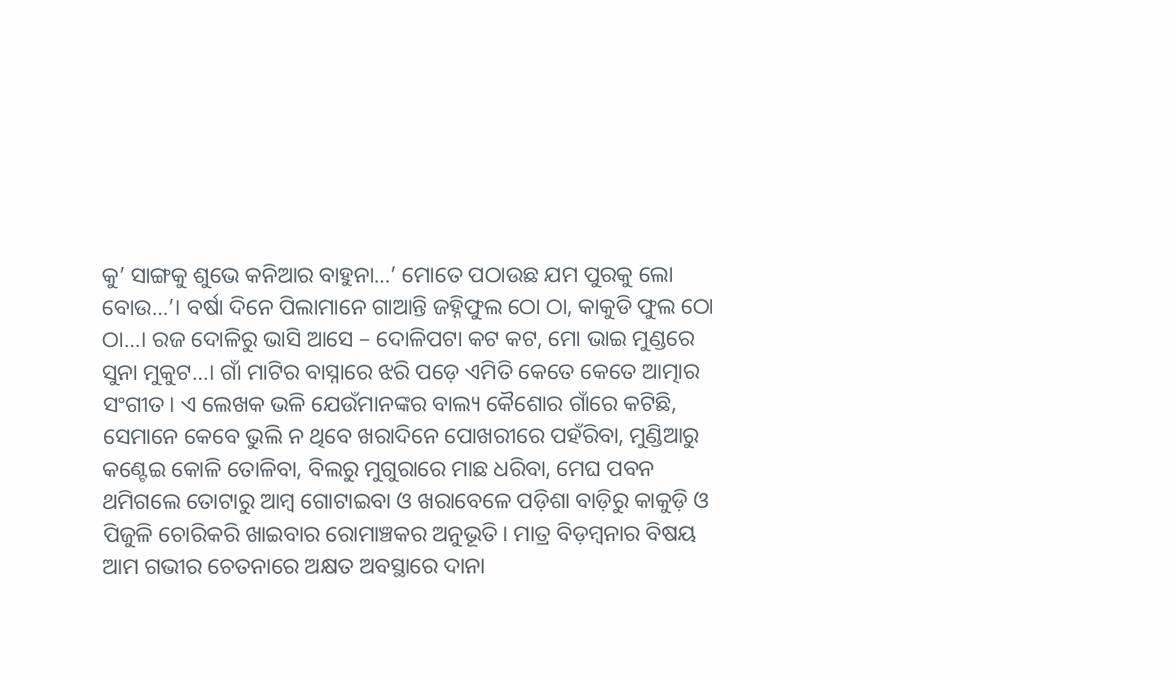କୁ’ ସାଙ୍ଗକୁ ଶୁଭେ କନିଆର ବାହୁନା…’ ମୋତେ ପଠାଉଛ ଯମ ପୁରକୁ ଲୋ ବୋଉ…’। ବର୍ଷା ଦିନେ ପିଲାମାନେ ଗାଆନ୍ତି ଜହ୍ନିଫୁଲ ଠୋ ଠା, କାକୁଡି ଫୁଲ ଠୋ ଠା…। ରଜ ଦୋଳିରୁ ଭାସି ଆସେ – ଦୋଳିପଟା କଟ କଟ, ମୋ ଭାଇ ମୁଣ୍ଡରେ ସୁନା ମୁକୁଟ…। ଗାଁ ମାଟିର ବାସ୍ନାରେ ଝରି ପଡ଼େ ଏମିତି କେତେ କେତେ ଆତ୍ମାର ସଂଗୀତ। ଏ ଲେଖକ ଭଳି ଯେଉଁମାନଙ୍କର ବାଲ୍ୟ କୈଶୋର ଗାଁରେ କଟିଛି, ସେମାନେ କେବେ ଭୁଲି ନ ଥିବେ ଖରାଦିନେ ପୋଖରୀରେ ପହଁରିବା, ମୁଣ୍ଡିଆରୁ କଣ୍ଟେଇ କୋଳି ତୋଳିବା, ବିଲରୁ ମୁଗୁରାରେ ମାଛ ଧରିବା, ମେଘ ପବନ ଥମିଗଲେ ତୋଟାରୁ ଆମ୍ବ ଗୋଟାଇବା ଓ ଖରାବେଳେ ପଡ଼ିଶା ବାଡ଼ିରୁ କାକୁଡ଼ି ଓ ପିଜୁଳି ଚୋରିକରି ଖାଇବାର ରୋମାଞ୍ଚକର ଅନୁଭୂତି। ମାତ୍ର ବିଡ଼ମ୍ବନାର ବିଷୟ ଆମ ଗଭୀର ଚେତନାରେ ଅକ୍ଷତ ଅବସ୍ଥାରେ ଦାନା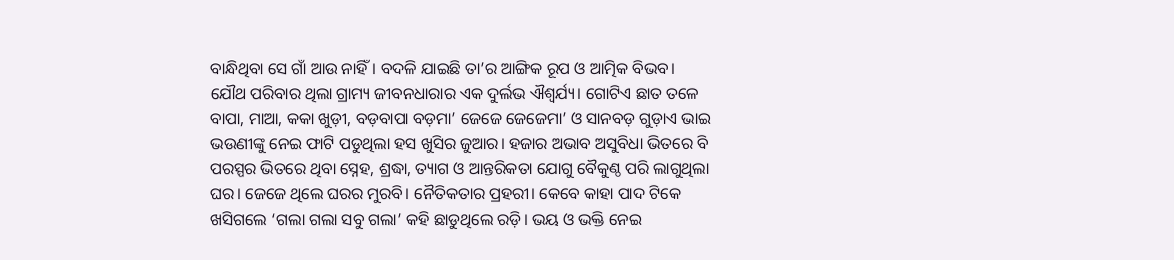ବାନ୍ଧିଥିବା ସେ ଗାଁ ଆଉ ନାହିଁ। ବଦଳି ଯାଇଛି ତା’ର ଆଙ୍ଗିକ ରୂପ ଓ ଆତ୍ମିକ ବିଭବ।
ଯୌଥ ପରିବାର ଥିଲା ଗ୍ରାମ୍ୟ ଜୀବନଧାରାର ଏକ ଦୁର୍ଲଭ ଐଶ୍ବର୍ଯ୍ୟ। ଗୋଟିଏ ଛାତ ତଳେ ବାପା, ମାଆ, କକା ଖୁଡ଼ୀ, ବଡ଼ବାପା ବଡ଼ମା’ ଜେଜେ ଜେଜେମା’ ଓ ସାନବଡ଼ ଗୁଡ଼ାଏ ଭାଇ ଭଉଣୀଙ୍କୁ ନେଇ ଫାଟି ପଡୁଥିଲା ହସ ଖୁସିର ଜୁଆର। ହଜାର ଅଭାବ ଅସୁବିଧା ଭିତରେ ବି ପରସ୍ପର ଭିତରେ ଥିବା ସ୍ନେହ, ଶ୍ରଦ୍ଧା, ତ୍ୟାଗ ଓ ଆନ୍ତରିକତା ଯୋଗୁ ବୈକୁଣ୍ଠ ପରି ଲାଗୁଥିଲା ଘର। ଜେଜେ ଥିଲେ ଘରର ମୁରବି। ନୈତିକତାର ପ୍ରହରୀ। କେବେ କାହା ପାଦ ଟିକେ ଖସିଗଲେ ‘ଗଲା ଗଲା ସବୁ ଗଲା’ କହି ଛାଡୁଥିଲେ ରଡ଼ି। ଭୟ ଓ ଭକ୍ତି ନେଇ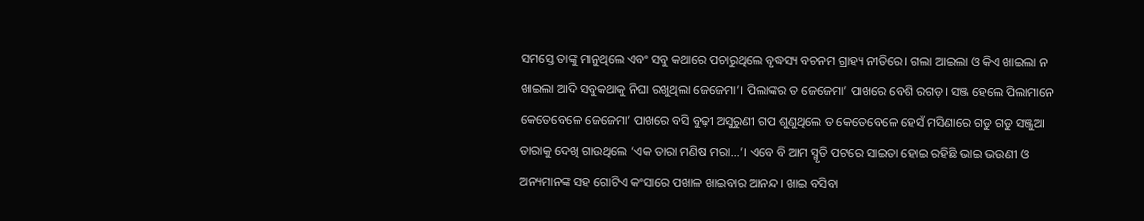ସମସ୍ତେ ତାଙ୍କୁ ମାନୁଥିଲେ ଏବଂ ସବୁ କଥାରେ ପଚାରୁଥିଲେ ବୃଦ୍ଧସ୍ୟ ବଚନମ ଗ୍ରାହ୍ୟ ନୀତିରେ। ଗଲା ଆଇଲା ଓ କିଏ ଖାଇଲା ନ ଖାଇଲା ଆଦି ସବୁକଥାକୁ ନିଘା ରଖୁଥିଲା ଜେଜେମା’। ପିଲାଙ୍କର ତ ଜେଜେମା’ ପାଖରେ ବେଶି ରଗଡ଼। ସଞ୍ଜ ହେଲେ ପିଲାମାନେ କେତେବେଳେ ଜେଜେମା’ ପାଖରେ ବସି ବୁଢ଼ୀ ଅସୁରୁଣୀ ଗପ ଶୁଣୁଥିଲେ ତ କେତେବେଳେ ହେସଁ ମସିଣାରେ ଗଡୁ ଗଡୁ ସଞ୍ଜୁଆ ତାରାକୁ ଦେଖି ଗାଉଥିଲେ ‘ଏକ ତାରା ମଣିଷ ମରା…’। ଏବେ ବି ଆମ ସ୍ମୃତି ପଟରେ ସାଇତା ହୋଇ ରହିଛି ଭାଇ ଭଉଣୀ ଓ ଅନ୍ୟମାନଙ୍କ ସହ ଗୋଟିଏ କଂସାରେ ପଖାଳ ଖାଇବାର ଆନନ୍ଦ। ଖାଇ ବସିବା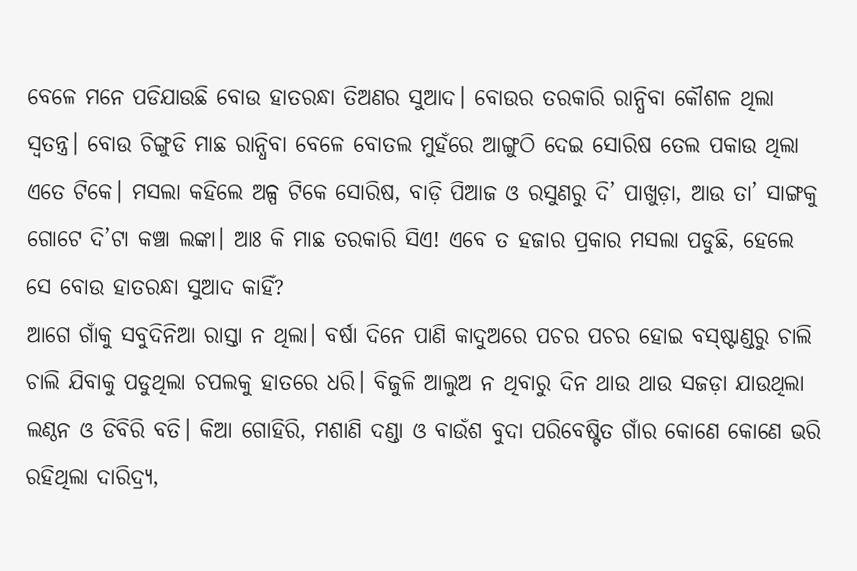ବେଳେ ମନେ ପଡିଯାଉଛି ବୋଉ ହାତରନ୍ଧା ତିଅଣର ସୁଆଦ। ବୋଉର ତରକାରି ରାନ୍ଧିବା କୌଶଳ ଥିଲା ସ୍ବତନ୍ତ୍ର। ବୋଉ ଚିଙ୍ଗୁଡି ମାଛ ରାନ୍ଧିବା ବେଳେ ବୋତଲ ମୁହଁରେ ଆଙ୍ଗୁଠି ଦେଇ ସୋରିଷ ତେଲ ପକାଉ ଥିଲା ଏତେ ଟିକେ। ମସଲା କହିଲେ ଅଳ୍ପ ଟିକେ ସୋରିଷ, ବାଡ଼ି ପିଆଜ ଓ ରସୁଣରୁ ଦି’ ପାଖୁଡ଼ା, ଆଉ ତା’ ସାଙ୍ଗକୁ ଗୋଟେ ଦି’ଟା କଞ୍ଚା ଲଙ୍କା। ଆଃ କି ମାଛ ତରକାରି ସିଏ! ଏବେ ତ ହଜାର ପ୍ରକାର ମସଲା ପଡୁଛି, ହେଲେ ସେ ବୋଉ ହାତରନ୍ଧା ସୁଆଦ କାହିଁ?
ଆଗେ ଗାଁକୁ ସବୁଦିନିଆ ରାସ୍ତା ନ ଥିଲା। ବର୍ଷା ଦିନେ ପାଣି କାଦୁଅରେ ପଚର ପଚର ହୋଇ ବସ୍‌ଷ୍ଟାଣ୍ଡରୁ ଚାଲି ଚାଲି ଯିବାକୁ ପଡୁଥିଲା ଚପଲକୁ ହାତରେ ଧରି। ବିଜୁଳି ଆଲୁଅ ନ ଥିବାରୁ ଦିନ ଥାଉ ଥାଉ ସଜଡ଼ା ଯାଉଥିଲା ଲଣ୍ଠନ ଓ ଡିବିରି ବତି। କିଆ ଗୋହିରି, ମଶାଣି ଦଣ୍ଡା ଓ ବାଉଁଶ ବୁଦା ପରିବେଷ୍ଟିତ ଗାଁର କୋଣେ କୋଣେ ଭରି ରହିଥିଲା ଦାରିଦ୍ର୍ୟ,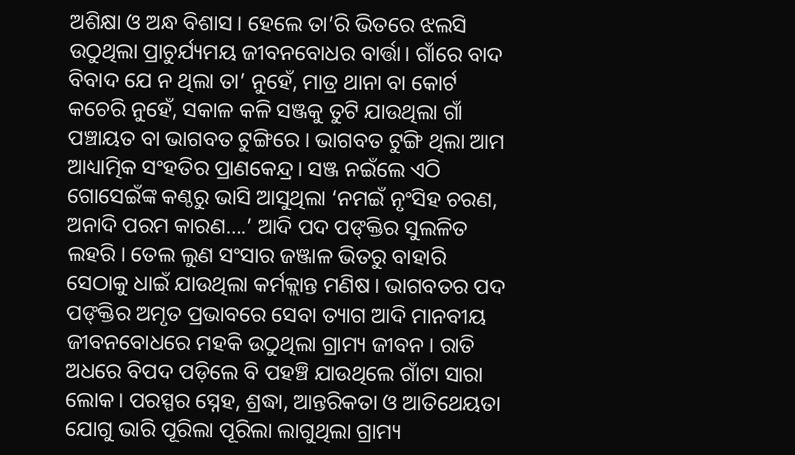ଅଶିକ୍ଷା ଓ ଅନ୍ଧ ବିଶାସ। ହେଲେ ତା’ରି ଭିତରେ ଝଲସି ଉଠୁଥିଲା ପ୍ରାଚୁର୍ଯ୍ୟମୟ ଜୀବନବୋଧର ବାର୍ତ୍ତା। ଗାଁରେ ବାଦ ବିବାଦ ଯେ ନ ଥିଲା ତା’ ନୁହେଁ, ମାତ୍ର ଥାନା ବା କୋର୍ଟ କଚେରି ନୁହେଁ, ସକାଳ କଳି ସଞ୍ଜକୁ ତୁଟି ଯାଉଥିଲା ଗାଁ ପଞ୍ଚାୟତ ବା ଭାଗବତ ଟୁଙ୍ଗିରେ। ଭାଗବତ ଟୁଙ୍ଗି ଥିଲା ଆମ ଆଧ୍ୟାତ୍ମିକ ସଂହତିର ପ୍ରାଣକେନ୍ଦ୍ର। ସଞ୍ଜ ନଇଁଲେ ଏଠି ଗୋସେଇଁଙ୍କ କଣ୍ଠରୁ ଭାସି ଆସୁଥିଲା ‘ନମଇଁ ନୃଂସିହ ଚରଣ, ଅନାଦି ପରମ କାରଣ….’ ଆଦି ପଦ ପଙ୍‌କ୍ତିର ସୁଲଳିତ ଲହରି। ତେଲ ଲୁଣ ସଂସାର ଜଞ୍ଜାଳ ଭିତରୁ ବାହାରି ସେଠାକୁ ଧାଇଁ ଯାଉଥିଲା କର୍ମକ୍ଲାନ୍ତ ମଣିଷ। ଭାଗବତର ପଦ ପଙ୍‌କ୍ତିର ଅମୃତ ପ୍ରଭାବରେ ସେବା ତ୍ୟାଗ ଆଦି ମାନବୀୟ ଜୀବନବୋଧରେ ମହକି ଉଠୁଥିଲା ଗ୍ରାମ୍ୟ ଜୀବନ। ରାତି ଅଧରେ ବିପଦ ପଡ଼ିଲେ ବି ପହଞ୍ଚି ଯାଉଥିଲେ ଗାଁଟା ସାରା ଲୋକ। ପରସ୍ପର ସ୍ନେହ, ଶ୍ରଦ୍ଧା, ଆନ୍ତରିକତା ଓ ଆତିଥେୟତା ଯୋଗୁ ଭାରି ପୂରିଲା ପୂରିଲା ଲାଗୁଥିଲା ଗ୍ରାମ୍ୟ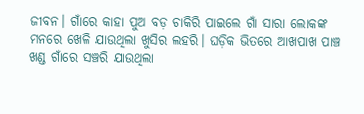ଜୀବନ। ଗାଁରେ କାହା ପୁଅ ବଡ଼ ଚାକିରି ପାଇଲେ ଗାଁ ସାରା ଲୋକଙ୍କ ମନରେ ଖେଳି ଯାଉଥିଲା ଖୁସିର ଲହରି। ଘଡ଼ିକ ଭିତରେ ଆଖପାଖ ପାଞ୍ଚ ଖଣ୍ଡ ଗାଁରେ ସଞ୍ଚରି ଯାଉଥିଲା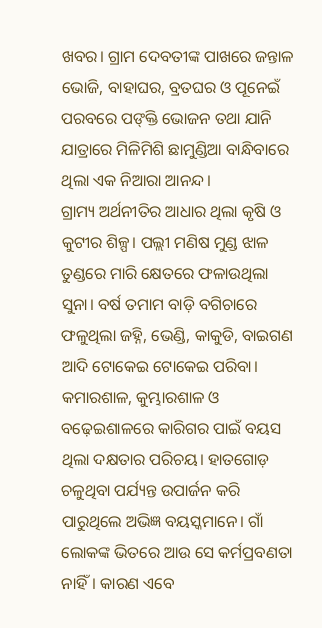ଖବର। ଗ୍ରାମ ଦେବତୀଙ୍କ ପାଖରେ ଜନ୍ତାଳ ଭୋଜି, ବାହାଘର, ବ୍ରତଘର ଓ ପୂନେଇଁ ପରବରେ ପଙ୍‌କ୍ତି ଭୋଜନ ତଥା ଯାନି ଯାତ୍ରାରେ ମିଳିମିଶି ଛାମୁଣ୍ଡିଆ ବାନ୍ଧିବାରେ ଥିଲା ଏକ ନିଆରା ଆନନ୍ଦ।
ଗ୍ରାମ୍ୟ ଅର୍ଥନୀତିର ଆଧାର ଥିଲା କୃଷି ଓ କୁଟୀର ଶିଳ୍ପ। ପଲ୍ଲୀ ମଣିଷ ମୁଣ୍ଡ ଝାଳ ତୁଣ୍ଡରେ ମାରି କ୍ଷେତରେ ଫଳାଉଥିଲା ସୁନା। ବର୍ଷ ତମାମ ବାଡ଼ି ବଗିଚାରେ ଫଳୁଥିଲା ଜହ୍ନି, ଭେଣ୍ଡି, କାକୁଡି, ବାଇଗଣ ଆଦି ଟୋକେଇ ଟୋକେଇ ପରିବା। କମାରଶାଳ, କୁମ୍ଭାରଶାଳ ଓ ବଢ଼େଇଶାଳରେ କାରିଗର ପାଇଁ ବୟସ ଥିଲା ଦକ୍ଷତାର ପରିଚୟ। ହାତଗୋଡ଼ ଚଳୁଥିବା ପର୍ଯ୍ୟନ୍ତ ଉପାର୍ଜନ କରି ପାରୁଥିଲେ ଅଭିଜ୍ଞ ବୟସ୍କମାନେ। ଗାଁ ଲୋକଙ୍କ ଭିତରେ ଆଉ ସେ କର୍ମପ୍ରବଣତା ନାହିଁ। କାରଣ ଏବେ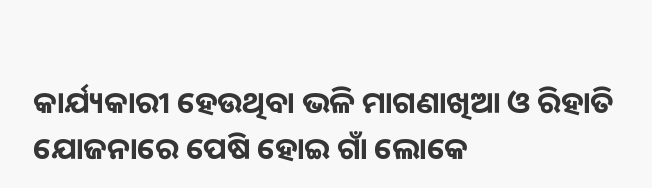କାର୍ଯ୍ୟକାରୀ ହେଉଥିବା ଭଳି ମାଗଣାଖିଆ ଓ ରିହାତି ଯୋଜନାରେ ପେଷି ହୋଇ ଗାଁ ଲୋକେ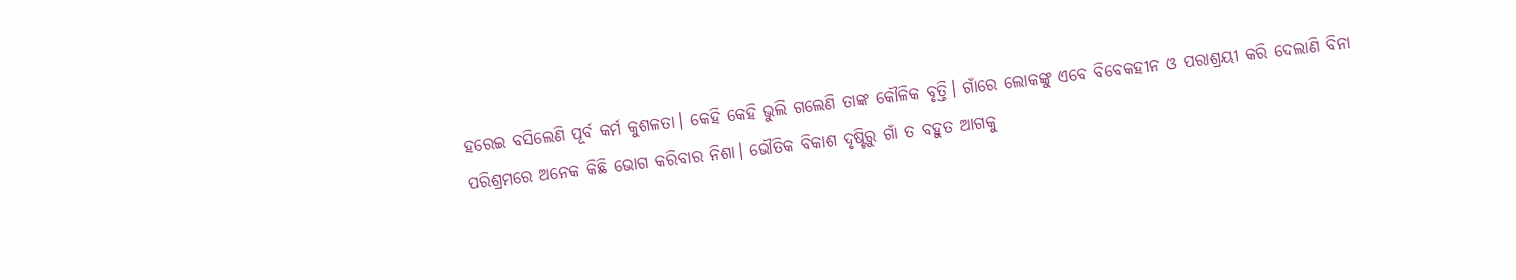ହରେଇ ବସିଲେଣି ପୂର୍ବ କର୍ମ କୁଶଳତା। କେହି କେହି ଭୁଲି ଗଲେଣି ତାଙ୍କ କୌଳିକ ବୃତ୍ତି। ଗାଁରେ ଲୋକଙ୍କୁ ଏବେ ବିବେକହୀନ ଓ ପରାଶ୍ରୟୀ କରି ଦେଲାଣି ବିନା ପରିଶ୍ରମରେ ଅନେକ କିଛି ଭୋଗ କରିବାର ନିଶା। ଭୌତିକ ବିକାଶ ଦୃଷ୍ଟିରୁ ଗାଁ ତ ବହୁତ ଆଗକୁ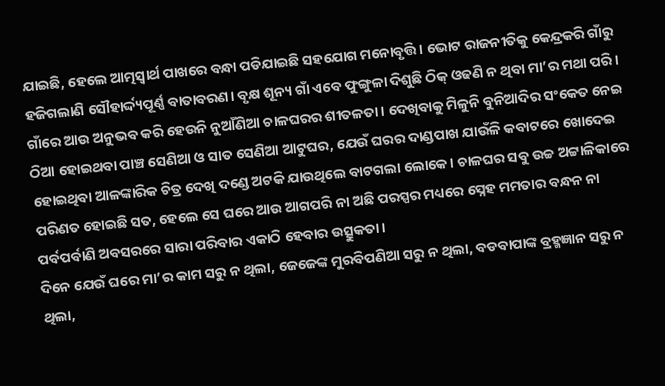ଯାଇଛି, ହେଲେ ଆତ୍ମସ୍ବାର୍ଥ ପାଖରେ ବନ୍ଧା ପଡିଯାଇଛି ସହଯୋଗ ମନୋବୃତ୍ତି। ଭୋଟ ରାଜନୀତିକୁ କେନ୍ଦ୍ରକରି ଗାଁରୁ ହଜିଗଲାଣି ସୌହାର୍ଦ୍ଦ୍ୟପୂର୍ଣ୍ଣ ବାତାବରଣ। ବୃକ୍ଷ ଶୂନ୍ୟ ଗାଁ ଏବେ ଫୁଙ୍ଗୁଳା ଦିଶୁଛି ଠିକ୍‌ ଓଢଣି ନ ଥିବା ମା’ର ମଥା ପରି। ଗାଁରେ ଆଉ ଅନୁଭବ କରି ହେଉନି ନୁଆଁଣିଆ ଚାଳଘରର ଶୀତଳତା। ଦେଖିବାକୁ ମିଳୁନି ବୁନିଆଦିର ସଂକେତ ନେଇ ଠିଆ ହୋଇଥବା ପାଞ୍ଚ ସେଣିଆ ଓ ସାତ ସେଣିଆ ଆଟୁଘର, ଯେଉଁ ଘରର ଦାଣ୍ଡପାଖ ଯାଉଁଳି କବାଟରେ ଖୋଦେଇ ହୋଇଥିବା ଆଳଙ୍କାରିକ ଚିତ୍ର ଦେଖି ଦଣ୍ଡେ ଅଟକି ଯାଉଥିଲେ ବାଟଗଲା ଲୋକେ। ଚାଳଘର ସବୁ ଉଚ୍ଚ ଅଟ୍ଟାଳିକାରେ ପରିଣତ ହୋଇଛି ସତ, ହେଲେ ସେ ଘରେ ଆଉ ଆଗପରି ନା ଅଛି ପରସ୍ପର ମଧ୍ୟରେ ସ୍ନେହ ମମତାର ବନ୍ଧନ ନା ପର୍ବପର୍ବାଣି ଅବସରରେ ସାରା ପରିବାର ଏକାଠି ହେବାର ଉତ୍ସୁକତା।
ଦିନେ ଯେଉଁ ଘରେ ମା’ର କାମ ସରୁ ନ ଥିଲା, ଜେଜେଙ୍କ ମୁରବିପଣିଆ ସରୁ ନ ଥିଲା, ବଡବାପାଙ୍କ ବ୍ରହ୍ମଜ୍ଞାନ ସରୁ ନ ଥିଲା,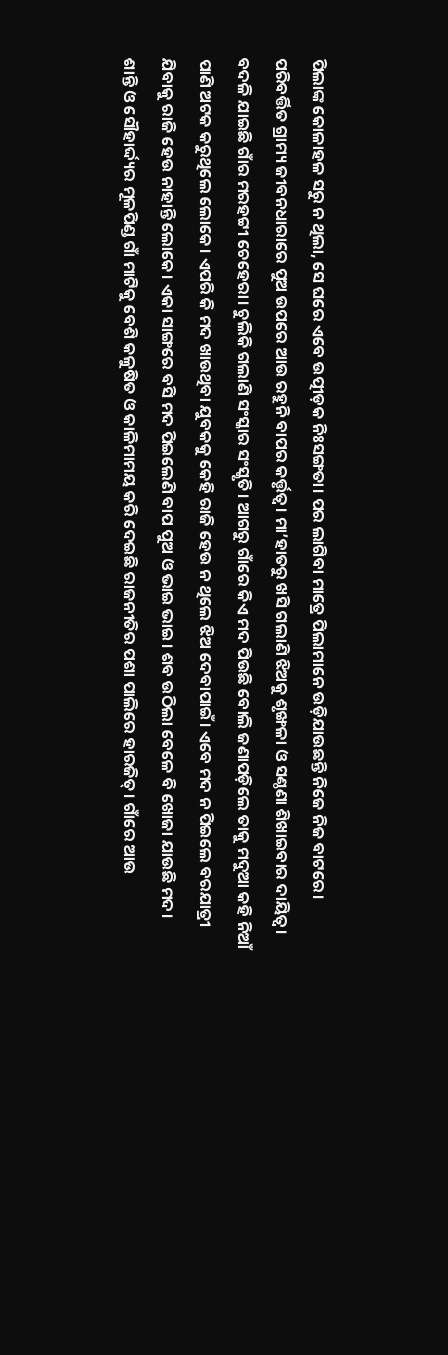ପିଲାଙ୍କ କୋଳାହଳ ସରୁ ନ ଥିଲା, ସେ ଘରେ ଏବେ ଉତ୍ପୀଡ଼କ ନିଃସଙ୍ଗତା। ପର ଲାଗିବା ମାତ୍ରେ ପିଲାମାନେ ଉଡ଼ିଯାଉଛନ୍ତି ନିଜେ ନିଜ ବାଟରେ। ପରିବର୍ତ୍ତିତ ଗ୍ରାମ୍ୟ ଜୀବନଧାରାରେ ପୁଅ ଉପରେ ଆଉ ରହୁନି ବାପର କର୍ତ୍ତୃତ୍ୱ। ମା’ହାତରୁ ଖସି ଗଲାଣି ଝିଅକୁ ଶୃଙ୍ଖଳା ଓ ସଣ୍ଠଣା ଶିଖାଇବାର ଦାୟିତ୍ୱ। ବଦଳି ଯାଇଛି ଗାଁର ମରହଟ୍ଟୀ ଚେହେରା। ଚୁଲିକି ଗଲାଣି ସଂସ୍କାର ସଂସ୍କୃତି। ଆଗରୁ ଗାଁରେ କିଏ ମଦ ପିଉଛି ବୋଲି ଜଣାପଡ଼ିଲେ ତାକୁ ମଦୁଆ କହି ନିଆଁ ପାଣି ଅଟକ କରୁଥିଲେ ଲୋକେ। ଏପରି କି ମଦ ଖାଉଥିବା ଯୁବକକୁ କେହି ରାଜି ହେଉ ନ ଥିଲେ ଝିଅ ଦେବାପାଇଁ। ଏବେ ମଦ ନ ପିଇଲେ ବରଯାତ୍ରୀ ଯିବାକୁ ରାଜି ହେଉ ନାହାନ୍ତି ଲୋକେ। ଏକା ସାଙ୍ଗରେ ବସି ମଦ ପିଇଲେଣି ବାପ ପୁଅ ଓ ଭାଇ ଭାଇ। ଶବ ଉଠିଲା ବେଳେ ବି ଖୋଜା ଯାଉଛି ମଦ।
ଶାନ୍ତି ଓ ସୌହାର୍ଦ୍ଦ୍ୟର ମୂଳପିଣ୍ଡ ଗାଁ ମାଟିକୁ ବେଶି କଳୁଷିତ ଓ କାଳିମାମୟ କରି ଦେଇଛି ରାଜନୀତିର ପଶା ପାଲିରେ ହାରଜିତ୍‌। ଗାଁରେ ଆଉ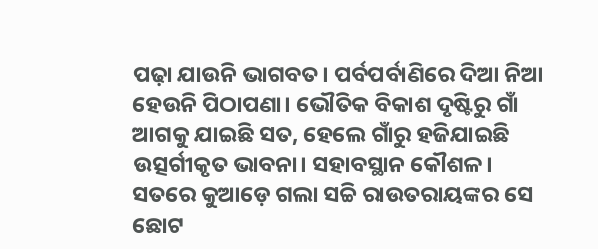ପଢ଼ା ଯାଉନି ଭାଗବତ। ପର୍ବପର୍ବାଣିରେ ଦିଆ ନିଆ ହେଉନି ପିଠାପଣା। ଭୌତିକ ବିକାଶ ଦୃଷ୍ଟିରୁ ଗାଁ ଆଗକୁ ଯାଇଛି ସତ, ହେଲେ ଗାଁରୁ ହଜିଯାଇଛି ଉତ୍ସର୍ଗୀକୃତ ଭାବନା। ସହାବସ୍ଥାନ କୌଶଳ। ସତରେ କୁଆଡ଼େ ଗଲା ସଚ୍ଚି ରାଉତରାୟଙ୍କର ସେ ଛୋଟ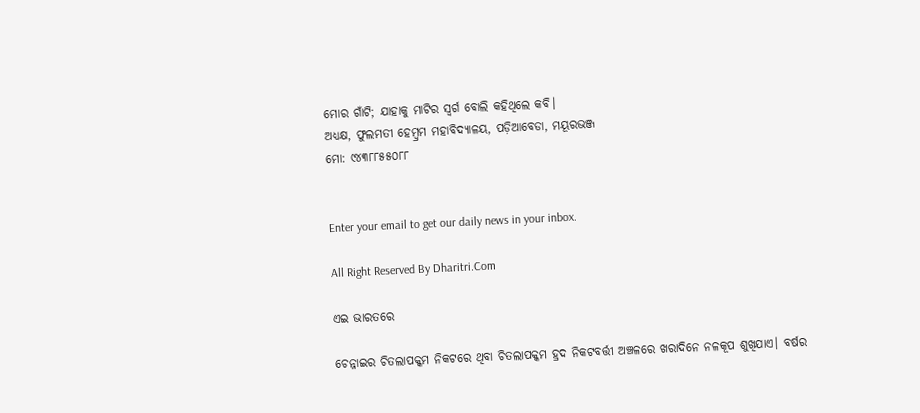ମୋର ଗାଁଟି; ଯାହାକୁ ମାଟିର ସ୍ବର୍ଗ ବୋଲି କହିଥିଲେ କବି।
ଅଧ୍ୟକ୍ଷ, ଫୁଲମତୀ ହେମ୍ବ୍ରମ ମହାବିଦ୍ୟାଳୟ, ପଡ଼ିଆବେଡା, ମୟୂରଭଞ୍ଜ
ମୋ: ୯୪୩୮୮୫୫୦୮୮


Enter your email to get our daily news in your inbox.

All Right Reserved By Dharitri.Com

ଏଇ ଭାରତରେ

ଚେନ୍ନାଇର ଚିତଲାପକ୍କମ ନିକଟରେ ଥିବା ଚିତଲାପକ୍କମ ହ୍ରଦ ନିକଟବର୍ତ୍ତୀ ଅଞ୍ଚଳରେ ଖରାଦିନେ ନଳକୂପ ଶୁଖିଯାଏ। ବର୍ଷର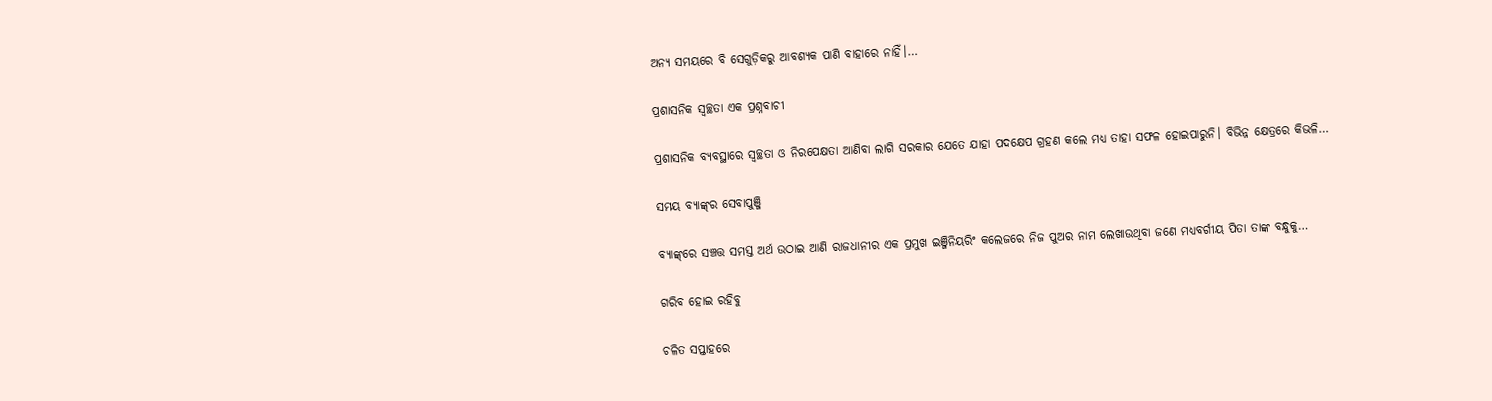ଅନ୍ୟ ସମୟରେ ବି ସେଗୁଡ଼ିକରୁ ଆବଶ୍ୟକ ପାଣି ବାହାରେ ନାହିଁ।…

ପ୍ରଶାସନିକ ସ୍ବଚ୍ଛତା ଏକ ପ୍ରଶ୍ନବାଚୀ

ପ୍ରଶାସନିକ ବ୍ୟବସ୍ଥାରେ ସ୍ବଚ୍ଛତା ଓ ନିରପେକ୍ଷତା ଆଣିବା ଲାଗି ସରକାର ଯେତେ ଯାହା ପଦକ୍ଷେପ ଗ୍ରହଣ କଲେ ମଧ୍ୟ ତାହା ସଫଳ ହୋଇପାରୁନି। ବିଭିନ୍ନ କ୍ଷେତ୍ରରେ କିଭଳି…

ସମୟ ବ୍ୟାଙ୍କ୍‌ର ସେବାପୁଞ୍ଜି

ବ୍ୟାଙ୍କ୍‌ରେ ସଞ୍ଚତ୍ତ ସମସ୍ତ ଅର୍ଥ ଉଠାଇ ଆଣି ରାଜଧାନୀର ଏକ ପ୍ରମୁଖ ଇଞ୍ଜିନିୟରିଂ କଲେଜରେ ନିଜ ପୁଅର ନାମ ଲେଖାଉଥିବା ଜଣେ ମଧ୍ୟବର୍ଗୀୟ ପିତା ତାଙ୍କ ବନ୍ଧୁକୁ…

ଗରିବ ହୋଇ ରହିବୁ

ଚଳିତ ସପ୍ତାହରେ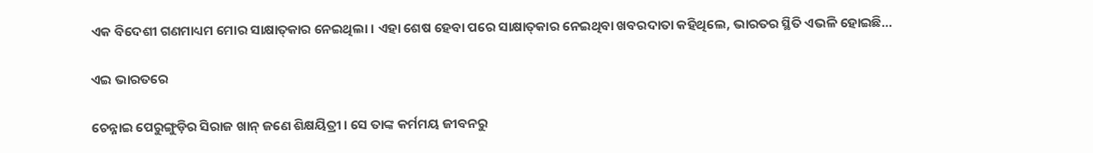ଏକ ବିଦେଶୀ ଗଣମାଧ୍ୟମ ମୋର ସାକ୍ଷାତ୍‌କାର ନେଇଥିଲା। ଏହା ଶେଷ ହେବା ପରେ ସାକ୍ଷାତ୍‌କାର ନେଇଥିବା ଖବରଦାତା କହିଥିଲେ, ଭାରତର ସ୍ଥିତି ଏଭଳି ହୋଇଛି…

ଏଇ ଭାରତରେ

ଚେନ୍ନାଇ ପେରୁଙ୍ଗୁଡ଼ିର ସିରାଜ ଖାନ୍‌ ଜଣେ ଶିକ୍ଷୟିତ୍ରୀ। ସେ ତାଙ୍କ କର୍ମମୟ ଜୀବନରୁ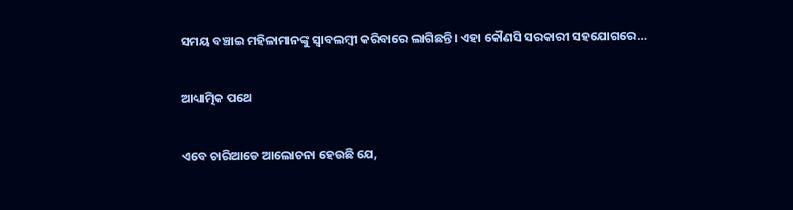ସମୟ ବଞ୍ଚାଇ ମହିଳାମାନଙ୍କୁ ସ୍ବାବଲମ୍ବୀ କରିବାରେ ଲାଗିଛନ୍ତି। ଏହା କୌଣସି ସରକାରୀ ସହଯୋଗରେ…

ଆଧ୍ୟାତ୍ମିକ ପଥେ

ଏବେ ଚାରିଆଡେ ଆଲୋଚନା ହେଉଛି ଯେ,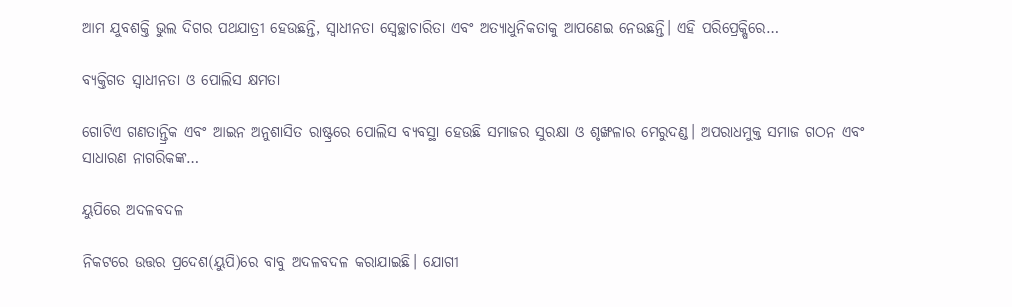ଆମ ଯୁବଶକ୍ତି ଭୁଲ ଦିଗର ପଥଯାତ୍ରୀ ହେଉଛନ୍ତି, ସ୍ବାଧୀନତା ସ୍ବେଚ୍ଛାଚାରିତା ଏବଂ ଅତ୍ୟାଧୁନିକତାକୁ ଆପଣେଇ ନେଉଛନ୍ତି। ଏହି ପରିପ୍ରେକ୍ଷିରେ…

ବ୍ୟକ୍ତିଗତ ସ୍ବାଧୀନତା ଓ ପୋଲିସ କ୍ଷମତା

ଗୋଟିଏ ଗଣତାନ୍ତ୍ରିକ ଏବଂ ଆଇନ ଅନୁଶାସିତ ରାଷ୍ଟ୍ରରେ ପୋଲିସ ବ୍ୟବସ୍ଥା ହେଉଛି ସମାଜର ସୁରକ୍ଷା ଓ ଶୃଙ୍ଖଳାର ମେରୁଦଣ୍ଡ। ଅପରାଧମୁକ୍ତ ସମାଜ ଗଠନ ଏବଂ ସାଧାରଣ ନାଗରିକଙ୍କ…

ୟୁପିରେ ଅଦଳବଦଳ

ନିକଟରେ ଉତ୍ତର ପ୍ରଦେଶ(ୟୁପି)ରେ ବାବୁ ଅଦଳବଦଳ କରାଯାଇଛି। ଯୋଗୀ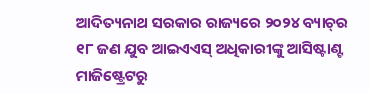ଆଦିତ୍ୟନାଥ ସରକାର ରାଜ୍ୟରେ ୨୦୨୪ ବ୍ୟାଚ୍‌ର ୧୮ ଜଣ ଯୁବ ଆଇଏଏସ୍‌ ଅଧିକାରୀଙ୍କୁ ଆସିଷ୍ଟାଣ୍ଟ ମାଜିଷ୍ଟ୍ରେଟରୁ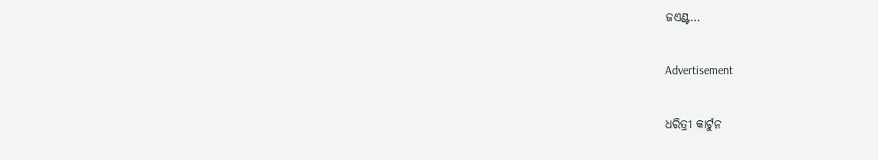ଜଏଣ୍ଟ…

Advertisement

ଧରିତ୍ରୀ କାର୍ଟୁନ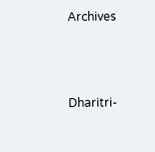Archives



Dharitri-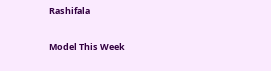Rashifala

Model This Week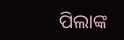ପିଲାଙ୍କ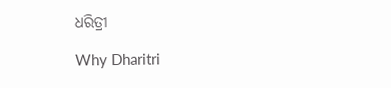ଧରିତ୍ରୀ

Why Dharitri